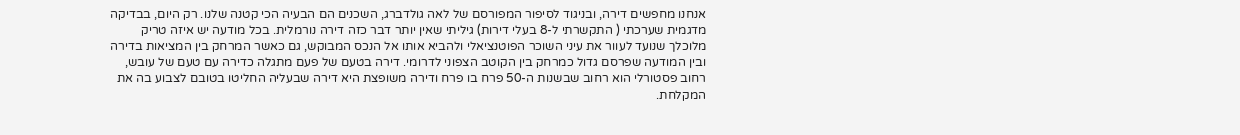אנחנו מחפשים דירה, ובניגוד לסיפור המפורסם של לאה גולדברג, השכנים הם הבעיה הכי קטנה שלנו. רק היום, בבדיקה מדגמית שערכתי ( התקשרתי ל-8 בעלי דירות) גיליתי שאין יותר דבר כזה דירה נורמלית. בכל מודעה יש איזה טריק מלוכלך שנועד לעוור את עיני השוכר הפוטנציאלי ולהביא אותו אל הנכס המבוקש, גם כאשר המרחק בין המציאות בדירה ובין המודעה שפרסם גדול כמרחק בין הקוטב הצפוני לדרומי. דירה בטעם של פעם מתגלה כדירה עם טעם של עובש, רחוב פסטורלי הוא רחוב שבשנות ה-50 פרח בו פרח ודירה משופצת היא דירה שבעליה החליטו בטובם לצבוע בה את המקלחת.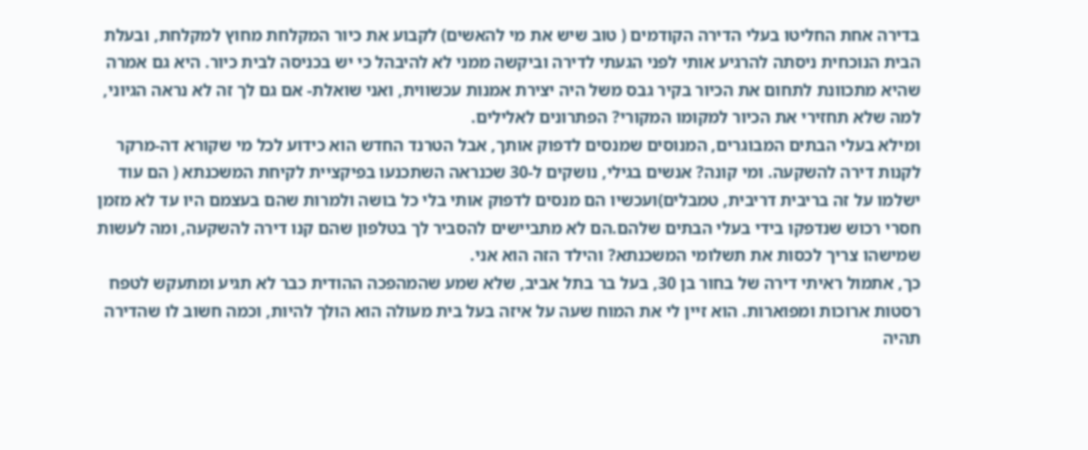בדירה אחת החליטו בעלי הדירה הקודמים ( טוב שיש את מי להאשים) לקבוע את כיור המקלחת מחוץ למקלחת, ובעלת הבית הנוכחית ניסתה להרגיע אותי לפני הגעתי לדירה וביקשה ממני לא להיבהל כי יש בכניסה לבית כיור. היא גם אמרה שהיא מתכוונת לתחום את הכיור בקיר גבס משל היה יצירת אמנות עכשווית, ואני שואלת- אם גם לך זה לא נראה הגיוני, למה שלא תחזירי את הכיור למקומו המקורי? הפתרונים לאלילים.
ומילא בעלי הבתים המבוגרים, המנוסים שמנסים לדפוק אותך, אבל הטרנד החדש הוא כידוע לכל מי שקורא דה-מרקר לקנות דירה להשקעה. ומי קונה? אנשים בגילי, נושקים ל-30 שכנראה השתכנעו בפיקציית לקיחת המשכנתא ( הם עוד ישלמו על זה בריבית דריבית, טמבלים)ועכשיו הם מנסים לדפוק אותי בלי כל בושה ולמרות שהם בעצמם היו עד לא מזמן חסרי רכוש שנדפקו בידי בעלי הבתים שלהם.הם לא מתביישים להסביר לך בטלפון שהם קנו דירה להשקעה, ומה לעשות שמישהו צריך לכסות את תשלומי המשכנתא? והילד הזה הוא אני.
כך, אתמול ראיתי דירה של בחור בן 30, בעל בר בתל אביב, שלא שמע שהמהפכה ההודית כבר לא תגיע ומתעקש לטפח רסטות ארוכות ומפוארות. הוא זיין לי את המוח שעה על איזה בעל בית מעולה הוא הולך להיות, וכמה חשוב לו שהדירה תהיה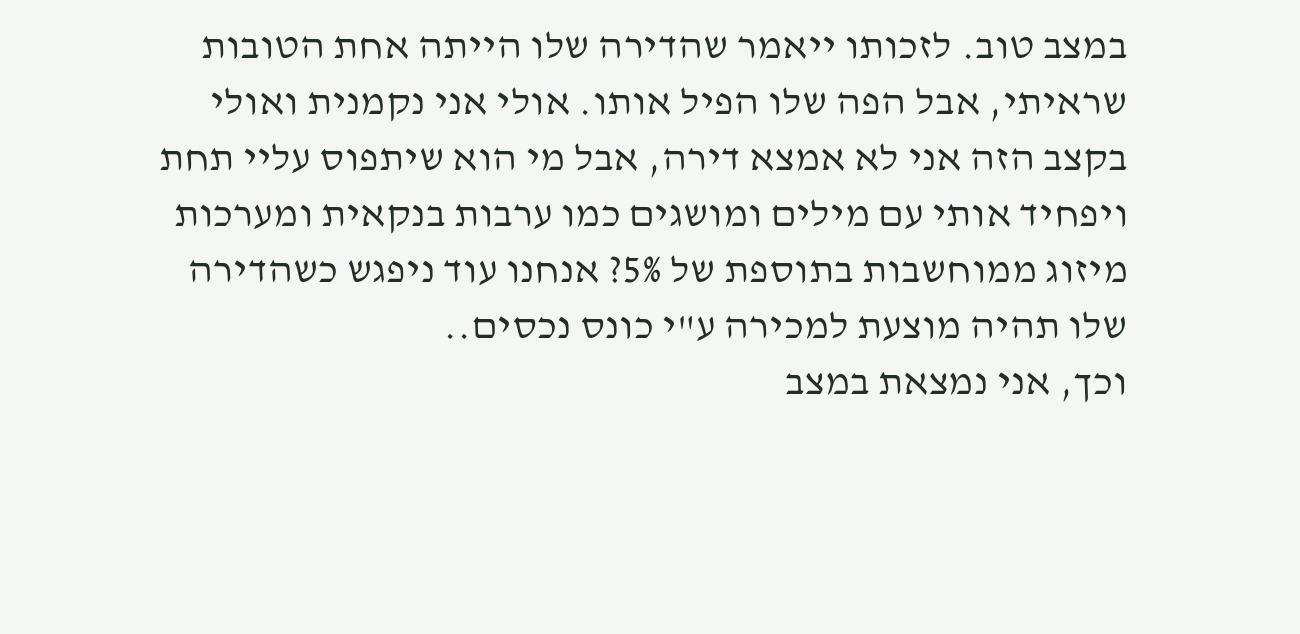במצב טוב. לזכותו ייאמר שהדירה שלו הייתה אחת הטובות שראיתי, אבל הפה שלו הפיל אותו. אולי אני נקמנית ואולי בקצב הזה אני לא אמצא דירה, אבל מי הוא שיתפוס עליי תחת ויפחיד אותי עם מילים ומושגים כמו ערבות בנקאית ומערכות מיזוג ממוחשבות בתוספת של 5%? אנחנו עוד ניפגש כשהדירה שלו תהיה מוצעת למכירה ע"י כונס נכסים..
וכך, אני נמצאת במצב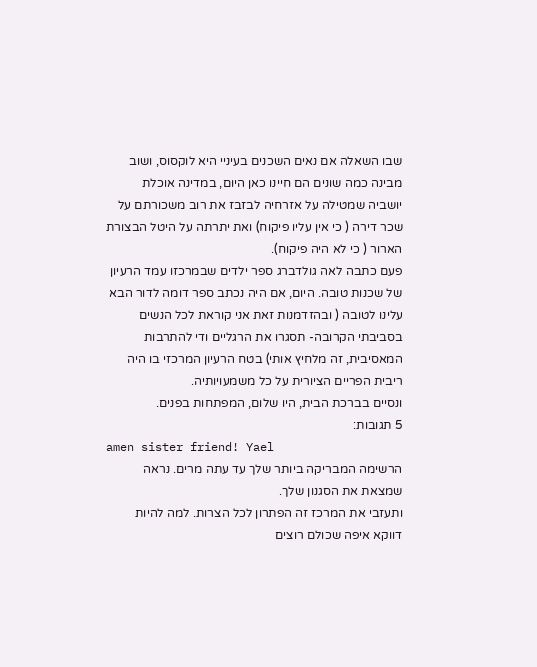שבו השאלה אם נאים השכנים בעיניי היא לוקסוס, ושוב מבינה כמה שונים הם חיינו כאן היום, במדינה אוכלת יושביה שמטילה על אזרחיה לבזבז את רוב משכורתם על שכר דירה ( כי אין עליו פיקוח) ואת יתרתה על היטל הבצורת הארור ( כי לא היה פיקוח).
פעם כתבה לאה גולדברג ספר ילדים שבמרכזו עמד הרעיון של שכנות טובה. היום, אם היה נכתב ספר דומה לדור הבא עלינו לטובה ( ובהזדמנות זאת אני קוראת לכל הנשים בסביבתי הקרובה- תסגרו את הרגליים ודי להתרבות המאסיבית, זה מלחיץ אותי) בטח הרעיון המרכזי בו היה ריבית הפריים הציורית על כל משמעויותיה.
ונסיים בברכת הבית, היו שלום, המפתחות בפנים.
5 תגובות:
amen sister friend! Yael
הרשימה המבריקה ביותר שלך עד עתה מרים. נראה שמצאת את הסגנון שלך.
ותעזבי את המרכז זה הפתרון לכל הצרות. למה להיות דווקא איפה שכולם רוצים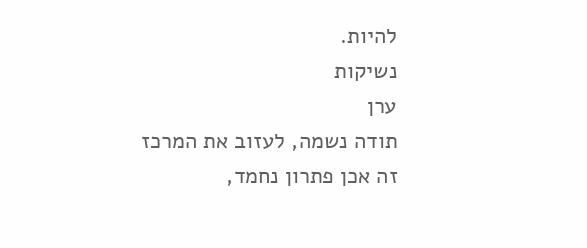להיות.
נשיקות
ערן
תודה נשמה, לעזוב את המרכז זה אכן פתרון נחמד,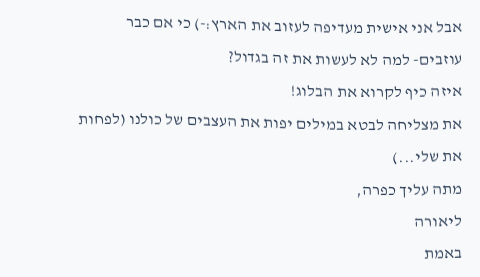אבל אני אישית מעדיפה לעזוב את הארץ:-) כי אם כבר עוזבים- למה לא לעשות את זה בגדול?
איזה כיף לקרוא את הבלוג!
את מצליחה לבטא במילים יפות את העצבים של כולנו (לפחות את שלי...)
מתה עליך כפרה,
ליאורה
באמת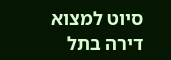סיוט למצוא דירה בתל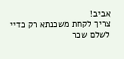אביב!
צריך לקחת משכנתא רק כדיי לשלם שכר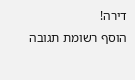דירה!
הוסף רשומת תגובה